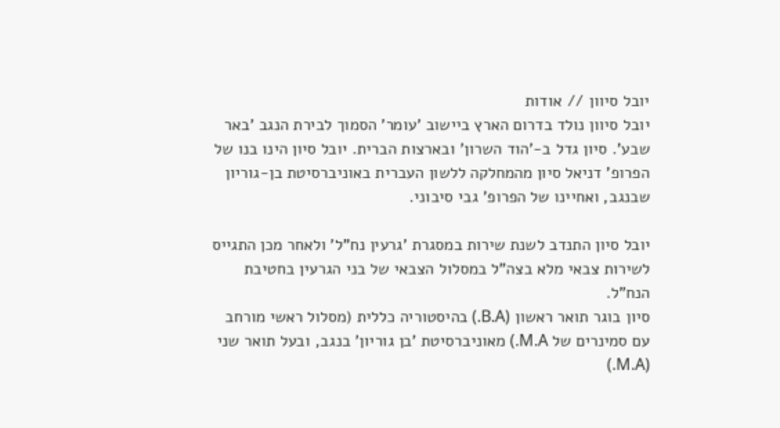יובל סיוון // אודות
יובל סיוון נולד בדרום הארץ ביישוב 'עומר' הסמוך לבירת הנגב 'באר שבע'. סיון גדל ב-'הוד השרון' ובארצות הברית. יובל סיון הינו בנו של הפרופ' דניאל סיון מהמחלקה ללשון העברית באוניברסיטת בן-גוריון שבנגב, ואחיינו של הפרופ' גבי סיבוני.

יובל סיון התנדב לשנת שירות במסגרת 'גרעין נח"ל' ולאחר מכן התגייס לשירות צבאי מלא בצה"ל במסלול הצבאי של בני הגרעין בחטיבת הנח"ל.
סיון בוגר תואר ראשון (B.A.) בהיסטוריה כללית (מסלול ראשי מורחב עם סמינרים של M.A.) מאוניברסיטת 'בן גוריון' בנגב, ובעל תואר שני (M.A.)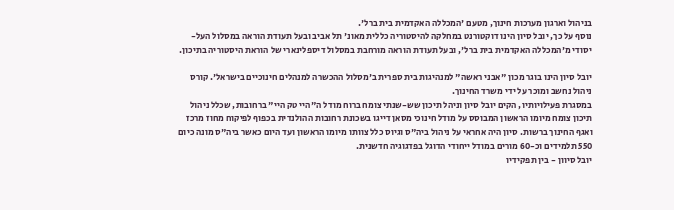בניהול וארגון מערכות חינוך, מטעם 'המכללה האקדמית בית ברל'.
נוסף על כך, יובל סיון הינו דוקטורנט במחלקה להיסטוריה כללית מאונ' תל אביב ובעל תעודת הוראה במסלול העל-יסודי מ'המכללה האקדמית בית ברל', ובעל תעודת הוראה מורחבת במסלול דיספלינארי של הוראת היסטוריה בתיכון.

יובל סיון הינו בוגר מכון "אבני ראשה" למנהיגות בית ספרית ב'מסלול ההכשרה למנהלים חינוכיים בישראל'. קורס ניהול נחשב ומוכר על ידי משרד החינוך.
במסגרת פעילויותיו, הקים יובל סיון וניהל תיכון שש-שנתי צומח ברוח מודל ה"היי טק היי" ברחובות, שכלל ניהול תיכון צומח מיומו הראשון המבוסס על מודל חינוכי מסאן דייגו בשכונת רחובות ההולנדית בכפוף לפיקוח מחוז מרכז ואגף החינוך ברשות. סיון היה אחראי על ניהול ביה"ס וגיוס כלל צוותו מיומו הראשון ועד היום כאשר ביה"ס מונה כיום 550 תלמידים וכ-60 מורים במודל ייחודי הדוגל בפדגוגיה חדשנית.
יובל סיוון - בין תפקידיו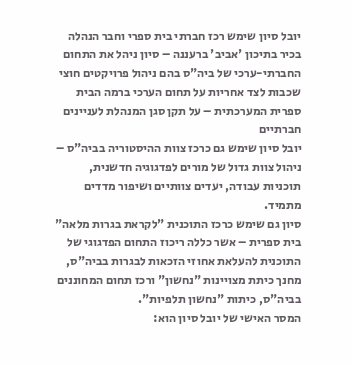יובל סיון שימש רכז חברתי בית ספרי וחבר הנהלה בכיר בתיכון 'אביב' ברעננה – סיון ניהל את התחום החברתי-ערכי של ביה"ס בהם ניהול פרויקטים חוצי שכבות לצד אחריות על תחום הערכי ברמה הבית ספרית המערכתית – על תקן סגן המנהלת לעניינים חברתיים
יובל סיון שימש גם כרכז צוות ההיסטוריה בביה"ס – ניהול צוות גדול של מורים לפדגוגיה חדשנית, תוכניות עבודה, יעדים צוותיים ושיפור מדדים מתמיד.
סיון גם שימש כרכז התוכנית "לקראת בגרות מלאה" בית ספרית – אשר כללה ריכוז התחום הפדגוגי של התוכנית להעלאת אחוזי הזכאות לבגרות בביה"ס, מחנך כיתת מצויינות "נחשון" ורכז תחום המחוננים בביה"ס, כיתות "נחשון תלפיות".
המסר האישי של יובל סיון הוא: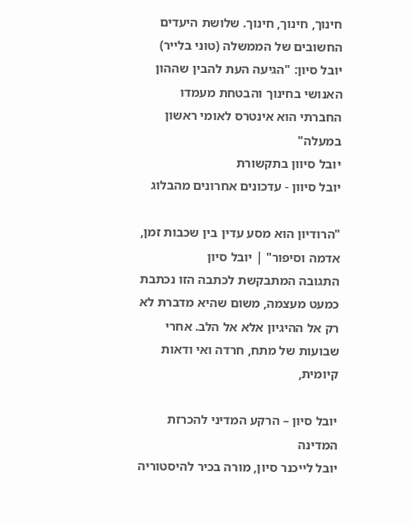חינוך, חינוך, חינוך. שלושת היעדים החשובים של הממשלה (טוני בלייר)
יובל סיון: "הגיעה העת להבין שההון האנושי בחינוך והבטחת מעמדו החברתי הוא אינטרס לאומי ראשון במעלה"
יובל סיוון בתקשורת
יובל סיוון - עדכונים אחרונים מהבלוג

"הרודיון הוא מסע עדין בין שכבות זמן, אדמה וסיפור" | יובל סיון
התגובה המתבקשת לכתבה הזו נכתבת כמעט מעצמה, משום שהיא מדברת לא רק אל ההיגיון אלא אל הלב. אחרי שבועות של מתח, חרדה ואי ודאות קיומית,

יובל סיון – הרקע המדיני להכרזת המדינה
יובל לייכנר סיון, מורה בכיר להיסטוריה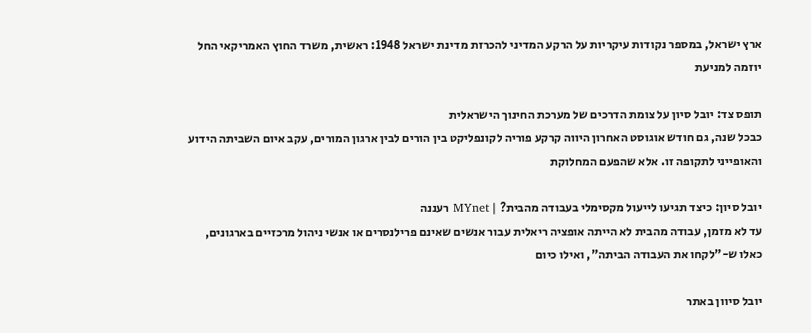ארץ ישראל, במספר נקודות עיקריות על הרקע המדיני להכרזת מדינת ישראל 1948: ראשית, משרד החוץ האמריקאי החל יוזמה למניעת

תופס צד: יובל סיון על צומת הדרכים של מערכת החינוך הישראלית
כבכל שנה, גם חודש אוגוסט האחרון היווה קרקע פוריה לקונפליקט בין הורים לבין ארגון המורים, עקב איום השביתה הידוע והאופייני לתקופה זו. אלא שהפעם המחלוקת

יובל סיון: כיצד תגיעו לייעול מקסימלי בעבודה מהבית? | MYnet רעננה
עד לא מזמן, עבודה מהבית לא הייתה אופציה ריאלית עבור אנשים שאינם פרילנסרים או אנשי ניהול מרכזיים בארגונים, כאלו ש-"לקחו את העבודה הביתה", ואילו כיום

יובל סיוון באתר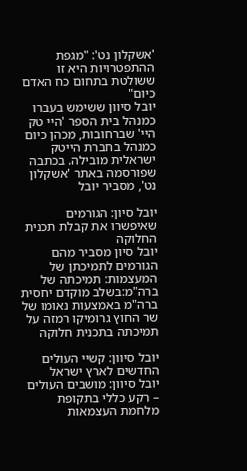'אשקלון נט': "מגפת ההתפטרויות היא זו ששולטת בתחום כח האדם כיום"
יובל סיוון ששימש בעברו כמנהל בית הספר 'היי טק היי' שברחובות, מכהן כיום כמנהל בחברת הייטק ישראלית מובילה. בכתבה שפורסמה באתר 'אשקלון נט', מסביר יובל

יובל סיון: הגורמים שאיפשרו את קבלת תכנית החלוקה
יובל סיון מסביר מהם הגורמים לתמיכתן של המעצמות: תמיכתה של ברה"מ:בשלב מוקדם יחסית ברה"מ באמצעות נאומו של שר החוץ גרומיקו רמזה על תמיכתה בתכנית חלוקה

יובל סיוון: קשיי העולים החדשים לארץ ישראל
יובל סיוון: מושבים העולים – רקע כללי בתקופת מלחמת העצמאות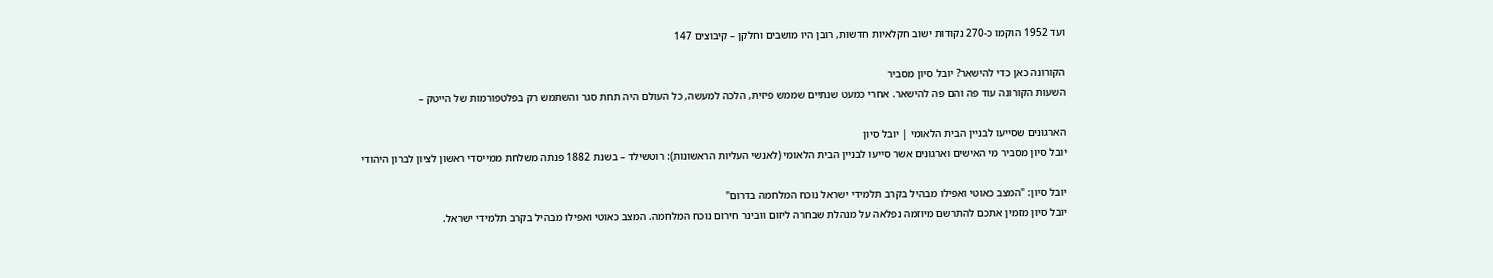ועד 1952 הוקמו כ-270 נקודות ישוב חקלאיות חדשות, רובן היו מושבים וחלקן – קיבוצים 147

הקורונה כאן כדי להישאר? יובל סיון מסביר
השעות הקורונה עוד פה והם פה להישאר. אחרי כמעט שנתיים שממש פיזית, הלכה למעשה, כל העולם היה תחת סגר והשתמש רק בפלטפורמות של הייטק –

הארגונים שסייעו לבניין הבית הלאומי | יובל סיון
יובל סיון מסביר מי האישים וארגונים אשר סייעו לבניין הבית הלאומי (לאנשי העליות הראשונות): רוטשילד – בשנת 1882 פנתה משלחת ממייסדי ראשון לציון לברון היהודי

יובל סיון: "המצב כאוטי ואפילו מבהיל בקרב תלמידי ישראל נוכח המלחמה בדרום"
יובל סיון מזמין אתכם להתרשם מיוזמה נפלאה על מנהלת שבחרה ליזום וובינר חירום נוכח המלחמה. המצב כאוטי ואפילו מבהיל בקרב תלמידי ישראל.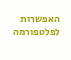האפשרות לפלטפורמה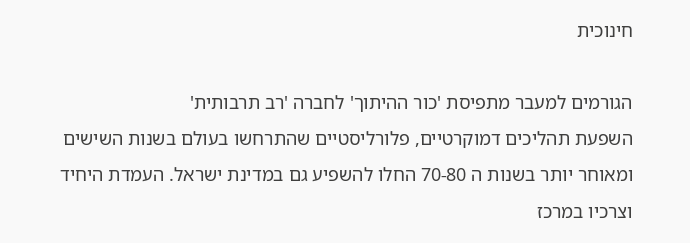חינוכית

הגורמים למעבר מתפיסת 'כור ההיתוך' לחברה 'רב תרבותית'
השפעת תהליכים דמוקרטיים, פלורליסטיים שהתרחשו בעולם בשנות השישים ומאוחר יותר בשנות ה 70-80 החלו להשפיע גם במדינת ישראל. העמדת היחיד וצרכיו במרכז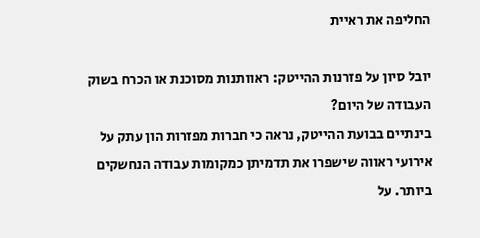החליפה את ראיית

יובל סיון על פזרנות ההייטק: ראוותנות מסוכנת או הכרח בשוק העבודה של היום?
בינתיים בבועת ההייטק, נראה כי חברות מפזרות הון עתק על אירועי ראווה שישפרו את תדמיתן כמקומות עבודה הנחשקים ביותר. על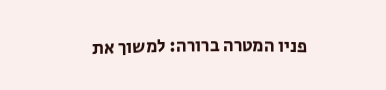פניו המטרה ברורה: למשוך את